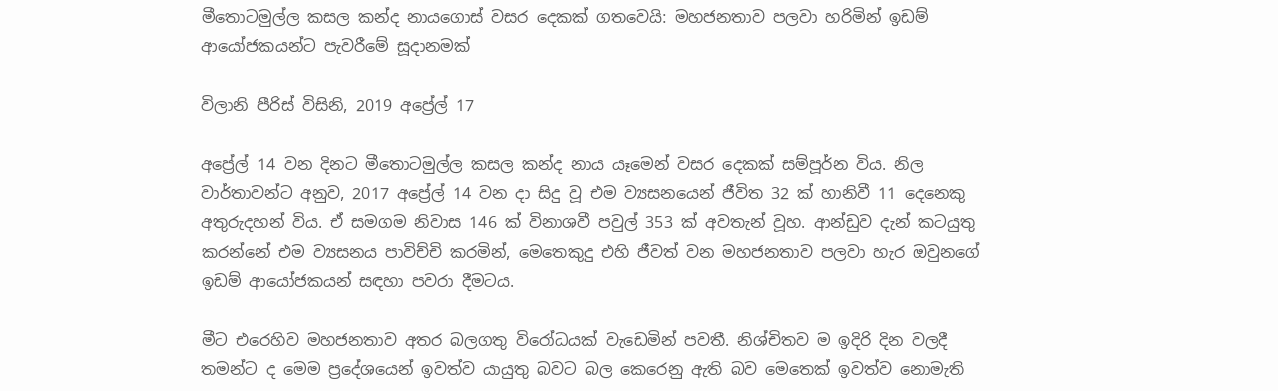මීතොටමුල්ල කසල කන්ද නායගොස් වසර දෙකක් ගතවෙයි: මහජනතාව පලවා හරිමින් ඉඩම් ආයෝජකයන්ට පැවරීමේ සූදානමක්

විලානි පීරිස් විසිනි, 2019 අප්‍රේල් 17

අප්‍රේල් 14 වන දිනට මීතොටමුල්ල කසල කන්ද නාය යෑමෙන් වසර දෙකක් සම්පූර්න විය. නිල වාර්තාවන්ට අනුව, 2017 අප්‍රේල් 14 වන දා සිදු වූ එම ව්‍යසනයෙන් ජීවිත 32 ක් හානිවී 11 දෙනෙකු අතුරුදහන් විය. ඒ සමගම නිවාස 146 ක් විනාශවී පවුල් 353 ක් අවතැන් වූහ. ආන්ඩුව දැන් කටයුතු කරන්නේ එම ව්‍යසනය පාවිච්චි කරමින්, මෙතෙකුදු එහි ජීවත් වන මහජනතාව පලවා හැර ඔවුනගේ ඉඩම් ආයෝජකයන් සඳහා පවරා දීමටය.

මීට එරෙහිව මහජනතාව අතර බලගතු විරෝධයක් වැඩෙමින් පවතී. නිශ්චිතව ම ඉදිරි දින වලදී තමන්ට ද මෙම ප්‍රදේශයෙන් ඉවත්ව යායුතු බවට බල කෙරෙනු ඇති බව මෙතෙක් ඉවත්ව නොමැති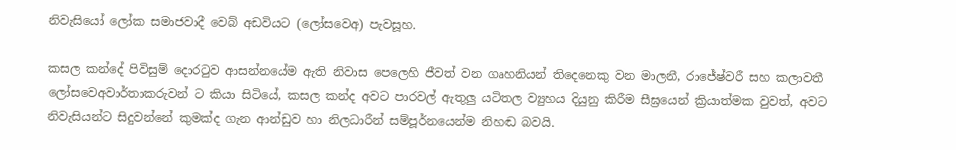නිවැසියෝ ලෝක සමාජවාදී වෙබ් අඩවියට (ලෝසවෙඅ) පැවසූහ.

කසල කන්දේ පිවිසුම් දොරටුව ආසන්නයේම ඇති නිවාස පෙලෙහි ජීවත් වන ගෘහනියන් තිදෙනෙකු වන මාලනී, රාජේෂ්වරී සහ කලාවතී ලෝසවෙඅවාර්තාකරුවන් ට කියා සිටියේ, කසල කන්ද අවට පාරවල් ඇතුලු යටිතල ව්‍යුහය දියුනු කිරීම සීඝ්‍රයෙන් ක්‍රියාත්මක වුවත්, අවට නිවැසියන්ට සිදුවන්නේ කුමක්ද ගැන ආන්ඩුව හා නිලධාරීන් සම්පූර්නයෙන්ම නිහඬ බවයි.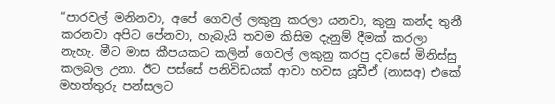“පාරවල් මනිනවා, අපේ ගෙවල් ලකුනු කරලා යනවා, කුනු කන්ද තුනී කරනවා අපිට පේනවා, හැබැයි තවම කිසිම දැනුම් දීමක් කරලා නැහැ. මීට මාස කීපයකට කලින් ගෙවල් ලකුනු කරපු දවසේ මිනිස්සු කලබල උනා. ඊට පස්සේ පනිවිඩයක් ආවා හවස යූඩීඒ (නාසඅ) එකේ මහත්තුරු පන්සලට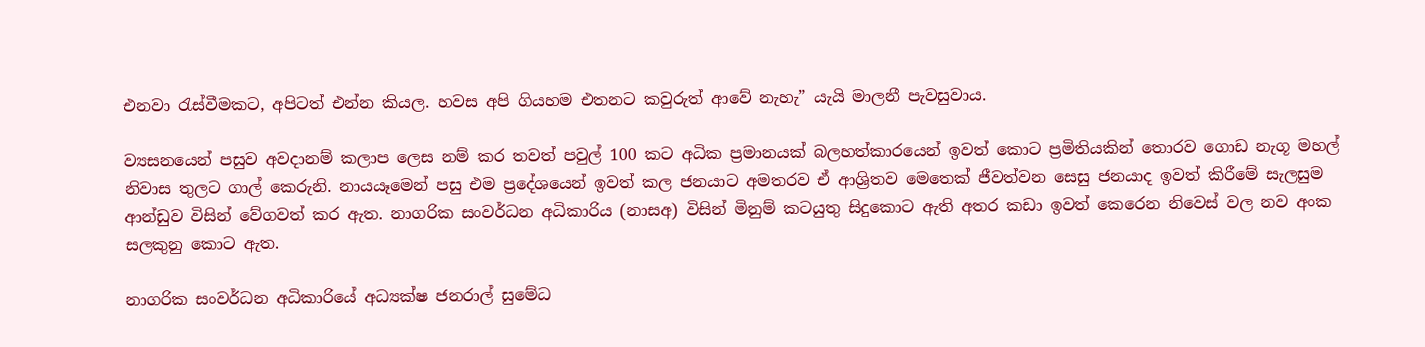එනවා රැස්වීමකට, අපිටත් එන්න කියල. හවස අපි ගියහම එතනට කවුරුත් ආවේ නැහැ” යැයි මාලනී පැවසුවාය.

ව්‍යසනයෙන් පසුව අවදානම් කලාප ලෙස නම් කර තවත් පවුල් 100 කට අධික ප්‍රමානයක් බලහත්කාරයෙන් ඉවත් කොට ප්‍රමිතියකින් තොරව ගොඩ නැගූ මහල් නිවාස තුලට ගාල් කෙරුනි. නායයෑමෙන් පසු එම ප්‍රදේශයෙන් ඉවත් කල ජනයාට අමතරව ඒ ආශ්‍රිතව මෙතෙක් ජීවත්වන සෙසු ජනයාද ඉවත් කිරීමේ සැලසුම ආන්ඩුව විසින් වේගවත් කර ඇත. නාගරික සංවර්ධන අධිකාරිය (නාසඅ) විසින් මිනුම් කටයුතු සිදුකොට ඇති අතර කඩා ඉවත් කෙරෙන නිවෙස් වල නව අංක සලකුනු කොට ඇත.

නාගරික සංවර්ධන අධිකාරියේ අධ්‍යක්ෂ ජනරාල් සුමේධ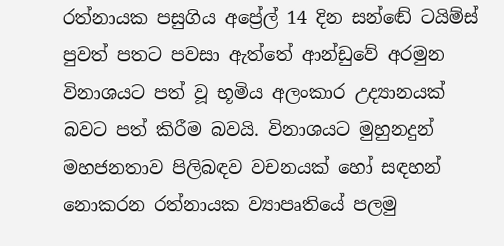රත්නායක පසුගිය අප්‍රේල් 14 දින සන්ඬේ ටයිම්ස් පුවත් පතට පවසා ඇත්තේ ආන්ඩුවේ අරමුන විනාශයට පත් වූ භූමිය අලංකාර උද්‍යානයක් බවට පත් කිරීම බවයි. විනාශයට මුහුනදුන් මහජනතාව පිලිබඳව වචනයක් හෝ සඳහන් නොකරන රත්නායක ව්‍යාපෘතියේ පලමු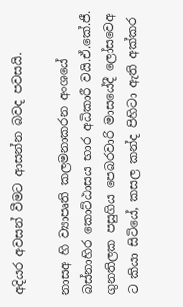අදියර අවසන් වීමට ආසන්න බවද පවසයි.

නාසඅ හි ව්‍යාපෘති කලමනාකරන අංශයේ බස්නාහිර කොට්ඨාසය භාර අධිකාරී වයි.ඒ.කේ.ජී. ගුනතිලක පසුගිය පෙබරවාරි මාසයේදී ලෝසවෙඅ ට කියා සිටියේ, කසල කන්ද පිහිටා ඇති අක්කර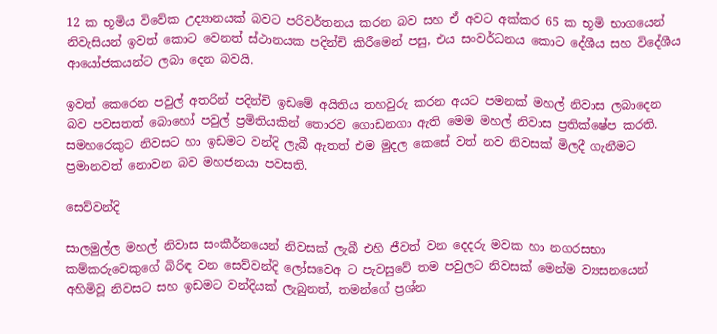12 ක භූමිය විවේක උද්‍යානයක් බවට පරිවර්තනය කරන බව සහ ඒ අවට අක්කර 65 ක භූමි භාගයෙන් නිවැසියන් ඉවත් කොට වෙනත් ස්ථානයක පදින්චි කිරීමෙන් පසු, එය සංවර්ධනය කොට දේශීය සහ විදේශීය ආයෝජකයන්ට ලබා දෙන බවයි.

ඉවත් කෙරෙන පවුල් අතරින් පදින්චි ඉඩමේ අයිතිය තහවුරු කරන අයට පමනක් මහල් නිවාස ලබාදෙන බව පවසතත් බොහෝ පවුල් ප්‍රමිතියකින් තොරව ගොඩනගා ඇති මෙම මහල් නිවාස ප්‍රතික්ෂේප කරති. සමහරෙකුට නිවසට හා ඉඩමට වන්දි ලැබී ඇතත් එම මුදල කෙසේ වත් නව නිවසක් මිලදී ගැනීමට ප්‍රමානවත් නොවන බව මහජනයා පවසති.

සෙව්වන්දි

සාලමුල්ල මහල් නිවාස සංකීර්නයෙන් නිවසක් ලැබී එහි ජීවත් වන දෙදරු මවක හා නගරසභා කම්කරුවෙකුගේ බිරිඳ වන සෙව්වන්දි ලෝසවෙඅ ට පැවසුවේ තම පවුලට නිවසක් මෙන්ම ව්‍යසනයෙන් අහිමිවූ නිවසට සහ ඉඩමට වන්දියක් ලැබුනත්, තමන්ගේ ප්‍රශ්න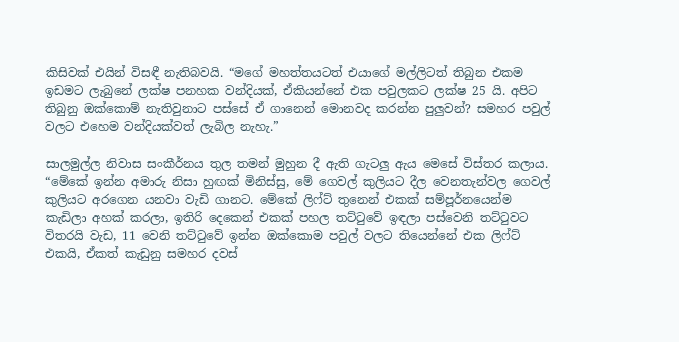කිසිවක් එයින් විසඳී නැතිබවයි. “මගේ මහත්තයටත් එයාගේ මල්ලිටත් තිබුන එකම ඉඩමට ලැබුනේ ලක්ෂ පනහක වන්දියක්, ඒකියන්නේ එක පවුලකට ලක්ෂ 25 යි. අපිට තිබුනු ඔක්කොම් නැතිවුනාට පස්සේ ඒ ගානෙන් මොනවද කරන්න පුලුවන්? සමහර පවුල් වලට එහෙම වන්දියක්වත් ලැබිල නැහැ.”

සාලමුල්ල නිවාස සංකීර්නය තුල තමන් මුහුන දී ඇති ගැටලු ඇය මෙසේ විස්තර කලාය. “මේකේ ඉන්න අමාරු නිසා හුඟක් මිනිස්සු, මේ ගෙවල් කුලියට දීල වෙනතැන්වල ගෙවල් කුලියට අරගෙන යනවා වැඩි ගානට. මේකේ ලිෆ්ට් තුනෙන් එකක් සම්පූර්නයෙන්ම කැඩිලා අහක් කරලා, ඉතිරි දෙකෙන් එකක් පහල තට්ටුවේ ඉඳලා පස්වෙනි තට්ටුවට විතරයි වැඩ, 11 වෙනි තට්ටුවේ ඉන්න ඔක්කොම පවුල් වලට තියෙන්නේ එක ලිෆ්ට් එකයි, ඒකත් කැඩුනු සමහර දවස්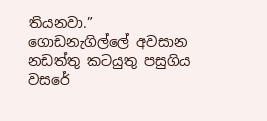තියනවා.” ගොඩනැගිල්ලේ අවසාන නඩත්තු කටයුතු පසුගිය වසරේ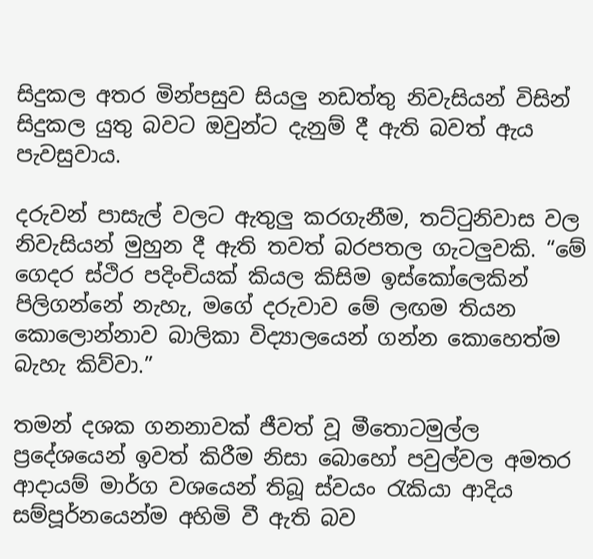සිදුකල අතර මින්පසුව සියලු නඩත්තු නිවැසියන් විසින් සිදුකල යුතු බවට ඔවුන්ට දැනුම් දී ඇති බවත් ඇය පැවසුවාය.

දරුවන් පාසැල් වලට ඇතුලු කරගැනීම, තට්ටුනිවාස වල නිවැසියන් මුහුන දී ඇති තවත් බරපතල ගැටලුවකි. “මේ ගෙදර ස්ථිර පදිංචියක් කියල කිසිම ඉස්කෝලෙකින් පිලිගන්නේ නැහැ, මගේ දරුවාව මේ ලඟම තියන කොලොන්නාව බාලිකා විද්‍යාලයෙන් ගන්න කොහෙත්ම බැහැ කිව්වා.”

තමන් දශක ගනනාවක් ජීවත් වූ මීතොටමුල්ල ප්‍රදේශයෙන් ඉවත් කිරීම නිසා බොහෝ පවුල්වල අමතර ආදායම් මාර්ග වශයෙන් තිබූ ස්වයං රැකියා ආදිය සම්පූර්නයෙන්ම අහිමි වී ඇති බව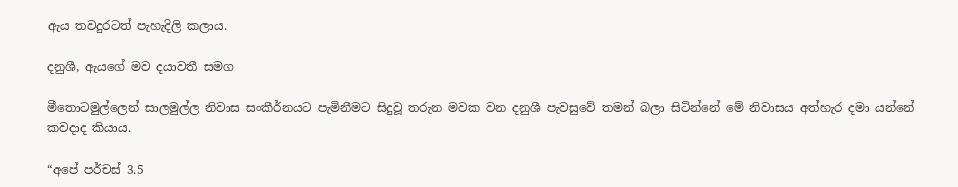ඇය තවදුරටත් පැහැදිලි කලාය.

දනුශී, ඇයගේ මව දයාවතී සමග

මීතොටමුල්ලෙන් සාලමුල්ල නිවාස සංකීර්නයට පැමිනීමට සිදුවූ තරුන මවක වන දනුශී පැවසුවේ තමන් බලා සිටින්නේ මේ නිවාසය අත්හැර දමා යන්නේ කවදාද කියාය.

“අපේ පර්චස් 3.5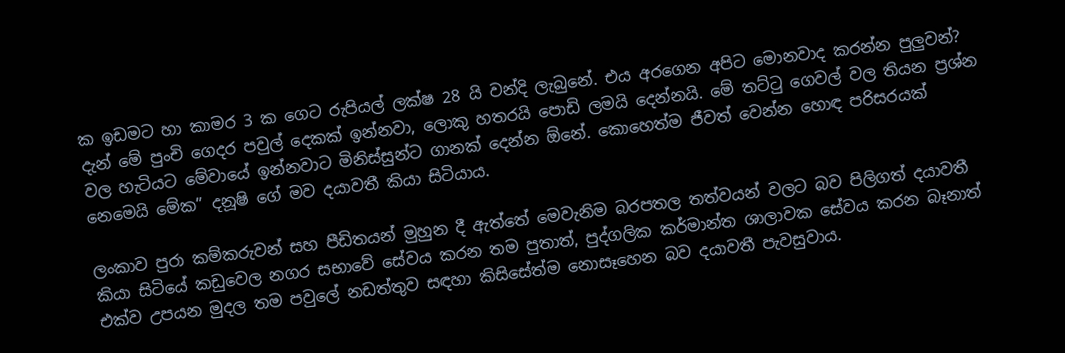ක ඉඩමට හා කාමර 3 ක ගෙට රුපියල් ලක්ෂ 28 යි වන්දි ලැබුනේ. එය අරගෙන අපිට මොනවාද කරන්න පුලුවන්? දැන් මේ පුංචි ගෙදර පවුල් දෙකක් ඉන්නවා, ලොකු හතරයි පොඩි ලමයි දෙන්නයි. මේ තට්ටු ගෙවල් වල තියන ප්‍රශ්න වල හැටියට මේවායේ ඉන්නවාට මිනිස්සුන්ට ගානක් දෙන්න ඕනේ. කොහෙත්ම ජීවත් වෙන්න හොඳ පරිසරයක් නෙමෙයි මේක” දනූෂි ගේ මව දයාවතී කියා සිටියාය.

ලංකාව පුරා කම්කරුවන් සහ පීඩිතයන් මුහුන දී ඇත්තේ මෙවැනිම බරපතල තත්වයන් වලට බව පිලිගත් දයාවතී කියා සිටියේ කඩුවෙල නගර සභාවේ සේවය කරන තම පුතාත්, පුද්ගලික කර්මාන්ත ශාලාවක සේවය කරන බෑනාත් එක්ව උපයන මුදල තම පවුලේ නඩත්තුව සඳහා කිසිසේත්ම නොසෑහෙන බව දයාවතී පැවසුවාය.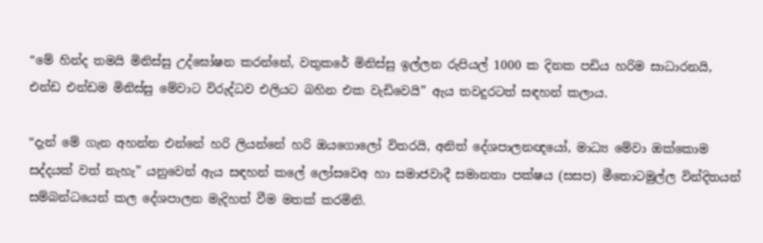“මේ හින්ද තමයි මිනිස්සු උද්ඝෝෂන කරන්නේ, වතුකරේ මිනිස්සු ඉල්ලන රුපියල් 1000 ක දිනක පඩිය හරිම සාධාරනයි, එන්ඩ එන්ඩම මිනිස්සු මේවාට විරුද්ධව එලියට බහින එක වැඩිවෙයි” ඇය තවදුරටත් සඳහන් කලාය.

“දැන් මේ ගැන අහන්න එන්නේ හරි ලියන්නේ හරි ඔයගොලෝ විතරයි, අනිත් දේශපාලනඥයෝ, මාධ්‍ය මේවා ඔක්කොම සද්දයක් වත් නැහැ” යනුවෙන් ඇය සඳහන් කලේ ලෝසවෙඅ හා සමාජවාදී සමානතා පක්ෂය (සසප) මීතොටමුල්ල වින්දිතයන් සම්බන්ධයෙන් කල දේශපාලන මැදිහත් වීම මතක් කරමිනි.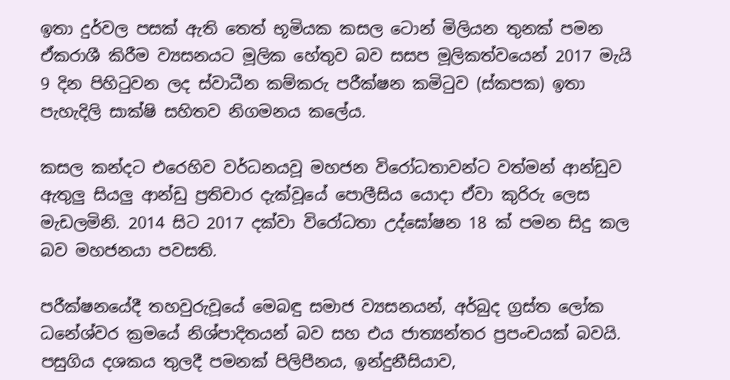ඉතා දුර්වල පසක් ඇති තෙත් භූමියක කසල ටොන් මිලියන තුනක් පමන ඒකරාශී කිරීම ව්‍යසනයට මූලික හේතුව බව සසප මූලිකත්වයෙන් 2017 මැයි 9 දින පිහිටුවන ලද ස්වාධීන කම්කරු පරීක්ෂන කමිටුව (ස්කපක) ඉතා පැහැදිලි සාක්ෂි සහිතව නිගමනය කලේය.

කසල කන්දට එරෙහිව වර්ධනයවූ මහජන විරෝධතාවන්ට වත්මන් ආන්ඩුව ඇතුලු සියලු ආන්ඩු ප්‍රතිචාර දැක්වූයේ පොලීසිය යොදා ඒවා කුරිරු ලෙස මැඩලමිනි. 2014 සිට 2017 දක්වා විරෝධතා උද්ඝෝෂන 18 ක් පමන සිදු කල බව මහජනයා පවසති.

පරීක්ෂනයේදී තහවුරුවූයේ මෙබඳු සමාජ ව්‍යසනයන්, අර්බුද ග්‍රස්ත ලෝක ධනේශ්වර ක්‍රමයේ නිශ්පාදිතයන් බව සහ එය ජාත්‍යන්තර ප්‍රපංචයක් බවයි. පසුගිය දශකය තුලදී පමනක් පිලිපීනය, ඉන්දුනීසියාව,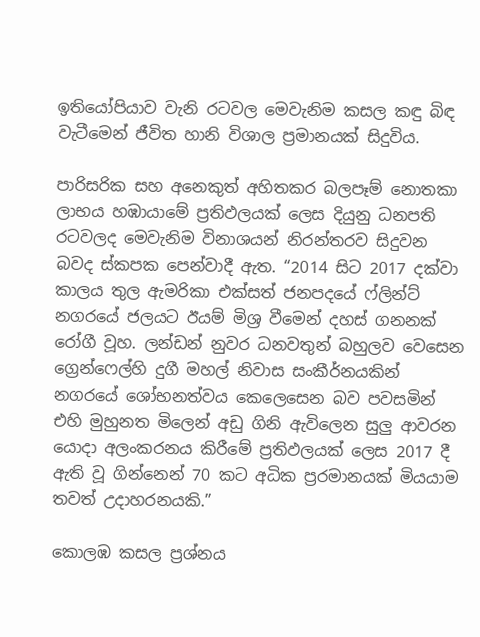ඉතියෝපියාව වැනි රටවල මෙවැනිම කසල කඳු බිඳ වැටීමෙන් ජීවිත හානි විශාල ප්‍රමානයක් සිදුවිය.

පාරිසරික සහ අනෙකුත් අහිතකර බලපෑම් නොතකා ලාභය හඹායාමේ ප්‍රතිඵලයක් ලෙස දියුනු ධනපති රටවලද මෙවැනිම විනාශයන් නිරන්තරව සිදුවන බවද ස්කපක පෙන්වාදී ඇත. “2014 සිට 2017 දක්වා කාලය තුල ඇමරිකා එක්සත් ජනපදයේ ෆ්ලින්ට් නගරයේ ජලයට ඊයම් මිශ්‍ර වීමෙන් දහස් ගනනක් රෝගී වූහ. ලන්ඩන් නුවර ධනවතුන් බහුලව වෙසෙන ග්‍රෙන්ෆෙල්හි දුගී මහල් නිවාස සංකීර්නයකින් නගරයේ ශෝභනත්වය කෙලෙසෙන බව පවසමින් එහි මුහුනත මිලෙන් අඩු ගිනි ඇවිලෙන සුලු ආවරන යොදා අලංකරනය කිරීමේ ප්‍රතිඵලයක් ලෙස 2017 දී ඇති වූ ගින්නෙන් 70 කට අධික ප්‍රරමානයක් මියයාම තවත් උදාහරනයකි.”

කොලඹ කසල ප්‍රශ්නය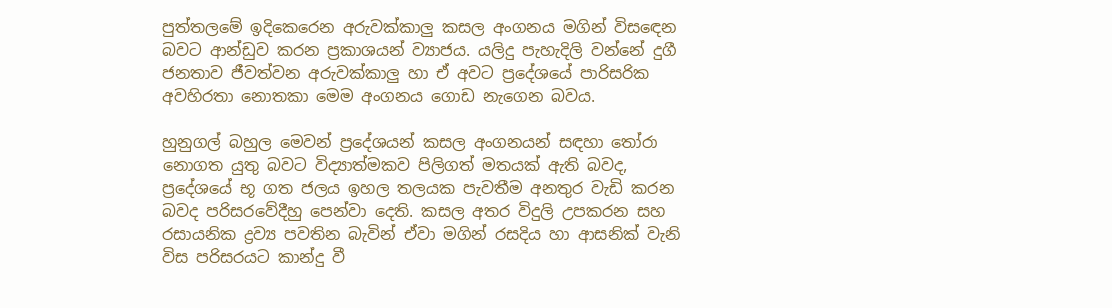පුත්තලමේ ඉදිකෙරෙන අරුවක්කාලු කසල අංගනය මගින් විසඳෙන බවට ආන්ඩුව කරන ප්‍රකාශයන් ව්‍යාජය. යලිදු පැහැදිලි වන්නේ දුගී ජනතාව ජීවත්වන අරුවක්කාලු හා ඒ අවට ප්‍රදේශයේ පාරිසරික අවහිරතා නොතකා මෙම අංගනය ගොඩ නැගෙන බවය.

හුනුගල් බහුල මෙවන් ප්‍රදේශයන් කසල අංගනයන් සඳහා තෝරා නොගත යුතු බවට විද්‍යාත්මකව පිලිගත් මතයක් ඇති බවද, ප්‍රදේශයේ භූ ගත ජලය ඉහල තලයක පැවතීම අනතුර වැඩි කරන බවද පරිසරවේදීහු පෙන්වා දෙති. කසල අතර විදුලි උපකරන සහ රසායනික ද්‍රව්‍ය පවතින බැවින් ඒවා මගින් රසදිය හා ආසනික් වැනි විස පරිසරයට කාන්දු වී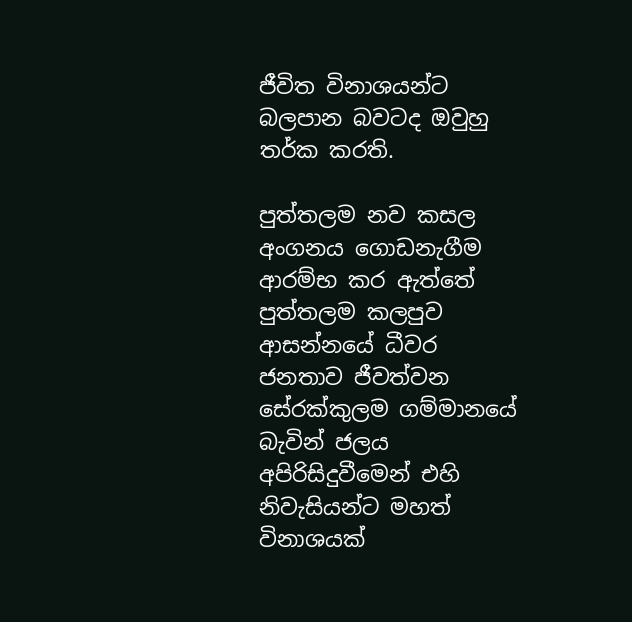ජීවිත විනාශයන්ට බලපාන බවටද ඔවුහු තර්ක කරති.

පුත්තලම නව කසල අංගනය ගොඩනැගීම ආරම්භ කර ඇත්තේ පුත්තලම කලපුව ආසන්නයේ ධීවර ජනතාව ජීවත්වන සේරක්කුලම ගම්මානයේ බැවින් ජලය අපිරිසිදුවීමෙන් එහි නිවැසියන්ට මහත් විනාශයක්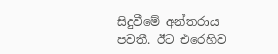සිදුවීමේ අන්තරාය පවතී. ඊට එරෙහිව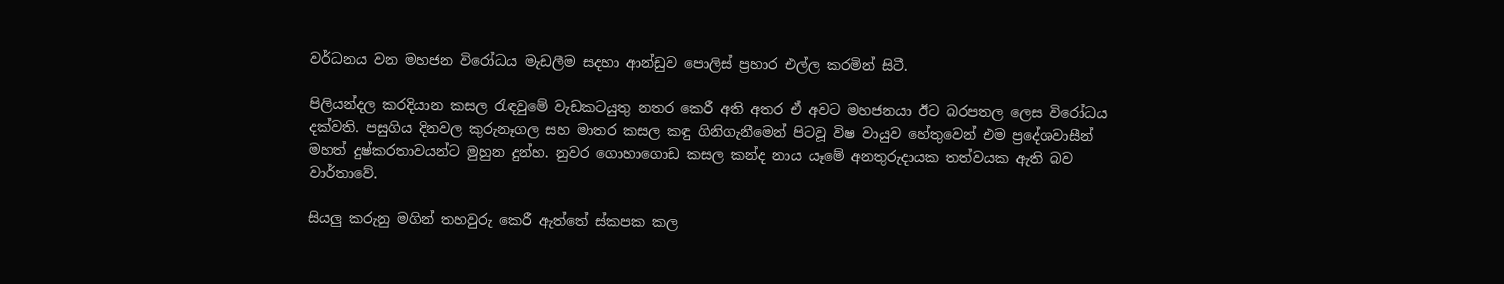වර්ධනය වන මහජන විරෝධය මැඩලීම සදහා ආන්ඩුව පොලිස් ප්‍රහාර එල්ල කරමින් සිටී.

පිලියන්දල කරදියාන කසල රැඳවුමේ වැඩකටයුතු නතර කෙරී අති අතර ඒ අවට මහජනයා ඊට බරපතල ලෙස විරෝධය දක්වති. පසුගිය දිනවල කුරුනෑගල සහ මාතර කසල කඳු ගිනිගැනීමෙන් පිටවූ විෂ වායුව හේතුවෙන් එම ප්‍රදේශවාසීන් මහත් දුෂ්කරතාවයන්ට මුහුන දුන්හ. නුවර ගොහාගොඩ කසල කන්ද නාය යෑමේ අනතුරුදායක තත්වයක ඇති බව වාර්තාවේ.

සියලු කරුනු මගින් තහවුරු කෙරී ඇත්තේ ස්කපක කල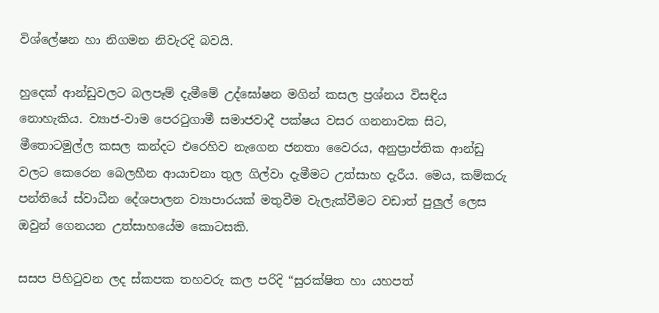විශ්ලේෂන හා නිගමන නිවැරදි බවයි.

හුදෙක් ආන්ඩුවලට බලපෑම් දැමීමේ උද්ඝෝෂන මගින් කසල ප්‍රශ්නය විසඳිය නොහැකිය. ව්‍යාජ-වාම පෙරටුගාමී සමාජවාදී පක්ෂය වසර ගනනාවක සිට, මීතොටමුල්ල කසල කන්දට එරෙහිව නැගෙන ජනතා වෛරය, අනුප්‍රාප්තික ආන්ඩු වලට කෙරෙන බෙලහීන ආයාචනා තුල ගිල්වා දැමීමට උත්සාහ දැරීය. මෙය, කම්කරු පන්තියේ ස්වාධීන දේශපාලන ව්‍යාපාරයක් මතුවීම වැලැක්වීමට වඩාත් පුලුල් ලෙස ඔවුන් ගෙනයන උත්සාහයේම කොටසකි.

සසප පිහිටුවන ලද ස්කපක තහවරු කල පරිදි “සුරක්ෂිත හා යහපත්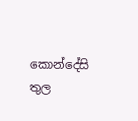කොන්දේසි තුල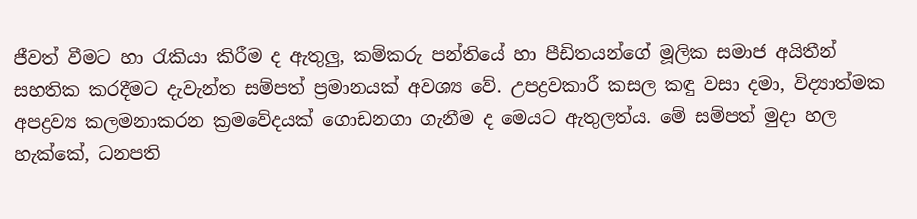ජීවත් වීමට හා රැකියා කිරීම ද ඇතුලු, කම්කරු පන්තියේ හා පීඩිතයන්ගේ මූලික සමාජ අයිතීන් සහතික කරදීමට දැවැන්ත සම්පත් ප්‍රමානයක් අවශ්‍ය වේ. උපද්‍රවකාරී කසල කඳු වසා දමා, විද්‍යාත්මක අපද්‍රව්‍ය කලමනාකරන ක්‍රමවේදයක් ගොඩනගා ගැනීම ද මෙයට ඇතුලත්ය. මේ සම්පත් මුදා හල හැක්කේ, ධනපති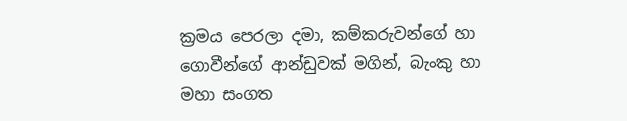ක්‍රමය පෙරලා දමා, කම්කරුවන්ගේ හා ගොවීන්ගේ ආන්ඩුවක් මගින්, බැංකු හා මහා සංගත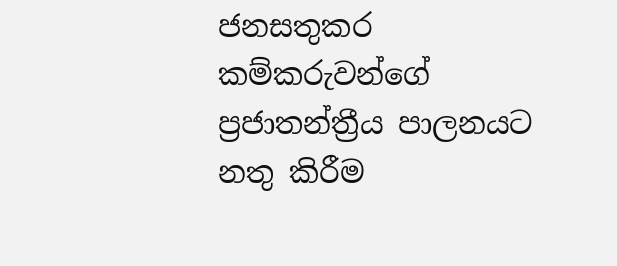ජනසතුකර කම්කරුවන්ගේ ප්‍රජාතන්ත්‍රීය පාලනයට නතු කිරීම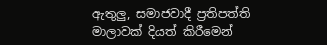ඇතුලු, සමාජවාදී ප්‍රතිපත්ති මාලාවක් දියත් කිරීමෙන්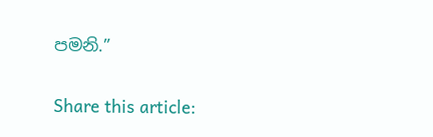පමනි.”

Share this article: